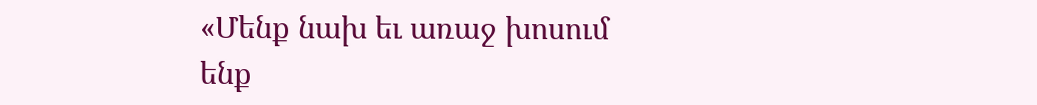«Մենք նախ եւ առաջ խոսում ենք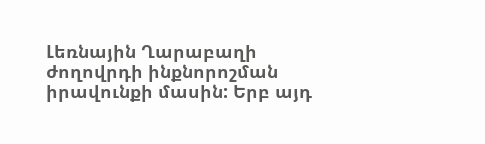Լեռնային Ղարաբաղի ժողովրդի ինքնորոշման իրավունքի մասին: Երբ այդ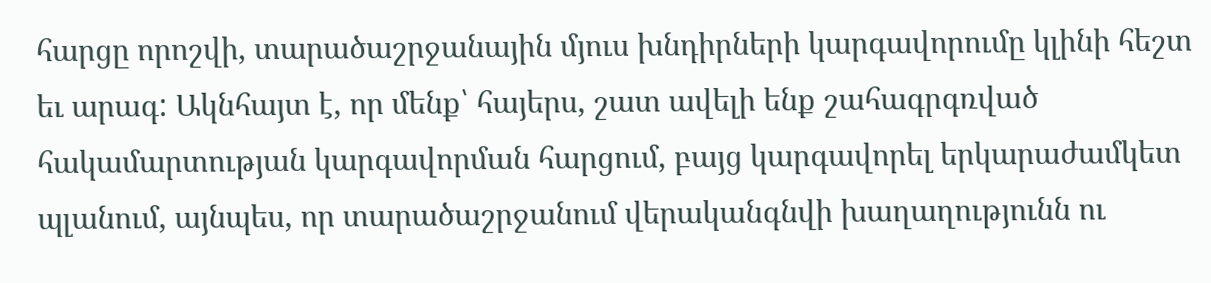հարցը որոշվի, տարածաշրջանային մյուս խնդիրների կարգավորումը կլինի հեշտ եւ արագ: Ակնհայտ է, որ մենք՝ հայերս, շատ ավելի ենք շահագրգռված հակամարտության կարգավորման հարցում, բայց կարգավորել երկարաժամկետ պլանում, այնպես, որ տարածաշրջանում վերականգնվի խաղաղությունն ու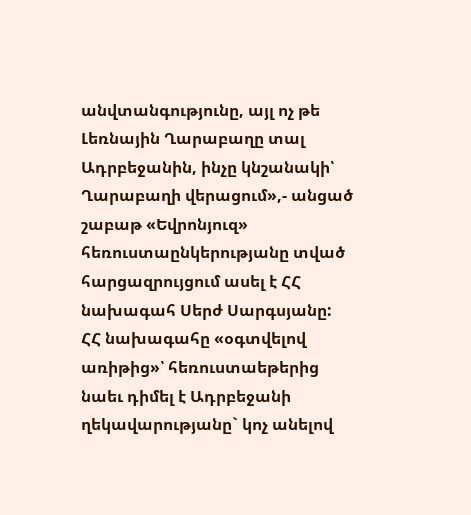անվտանգությունը, այլ ոչ թե Լեռնային Ղարաբաղը տալ Ադրբեջանին, ինչը կնշանակի՝ Ղարաբաղի վերացում»,- անցած շաբաթ «Եվրոնյուզ» հեռուստաընկերությանը տված հարցազրույցում ասել է ՀՀ նախագահ Սերժ Սարգսյանը:
ՀՀ նախագահը «օգտվելով առիթից»՝ հեռուստաեթերից նաեւ դիմել է Ադրբեջանի ղեկավարությանը` կոչ անելով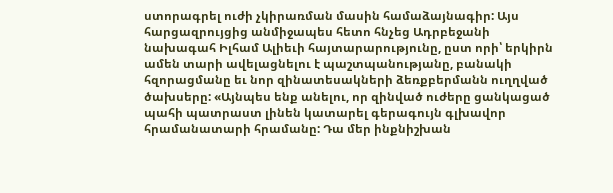ստորագրել ուժի չկիրառման մասին համաձայնագիր: Այս հարցազրույցից անմիջապես հետո հնչեց Ադրբեջանի նախագահ Իլհամ Ալիեւի հայտարարությունը, ըստ որի՝ երկիրն ամեն տարի ավելացնելու է պաշտպանությանը, բանակի հզորացմանը եւ նոր զինատեսակների ձեռքբերմանն ուղղված ծախսերը: «Այնպես ենք անելու, որ զինված ուժերը ցանկացած պահի պատրաստ լինեն կատարել գերագույն գլխավոր հրամանատարի հրամանը: Դա մեր ինքնիշխան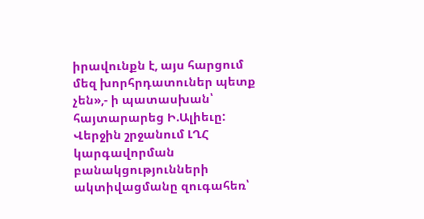իրավունքն է, այս հարցում մեզ խորհրդատուներ պետք չեն»,- ի պատասխան՝ հայտարարեց Ի.Ալիեւը:
Վերջին շրջանում ԼՂՀ կարգավորման բանակցությունների ակտիվացմանը զուգահեռ՝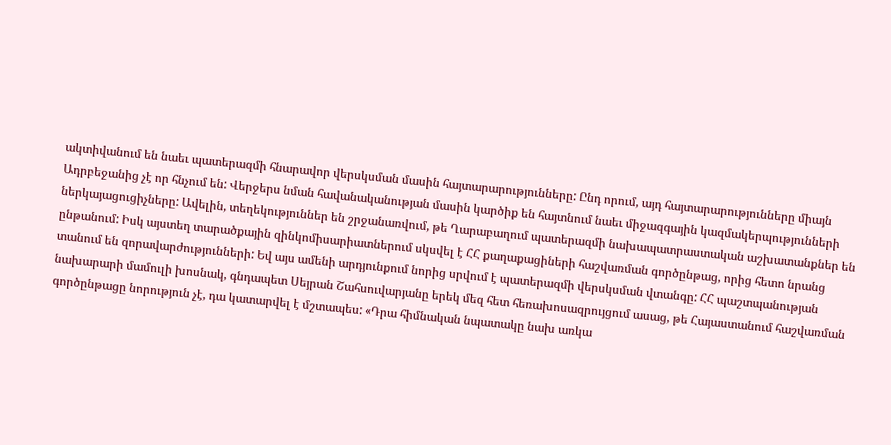ակտիվանում են նաեւ պատերազմի հնարավոր վերսկսման մասին հայտարարությունները: Ընդ որում, այդ հայտարարությունները միայն Ադրբեջանից չէ որ հնչում են: Վերջերս նման հավանականության մասին կարծիք են հայտնում նաեւ միջազգային կազմակերպությունների ներկայացուցիչները: Ավելին, տեղեկություններ են շրջանառվում, թե Ղարաբաղում պատերազմի նախապատրաստական աշխատանքներ են ընթանում: Իսկ այստեղ տարածքային զինկոմիսարիատներում սկսվել է ՀՀ քաղաքացիների հաշվառման գործընթաց, որից հետո նրանց տանում են զորավարժությունների: Եվ այս ամենի արդյունքում նորից սրվում է պատերազմի վերսկսման վտանգը: ՀՀ պաշտպանության նախարարի մամուլի խոսնակ, գնդապետ Սեյրան Շահսուվարյանը երեկ մեզ հետ հեռախոսազրույցում ասաց, թե Հայաստանում հաշվառման գործընթացը նորություն չէ, դա կատարվել է մշտապես: «Դրա հիմնական նպատակը նախ առկա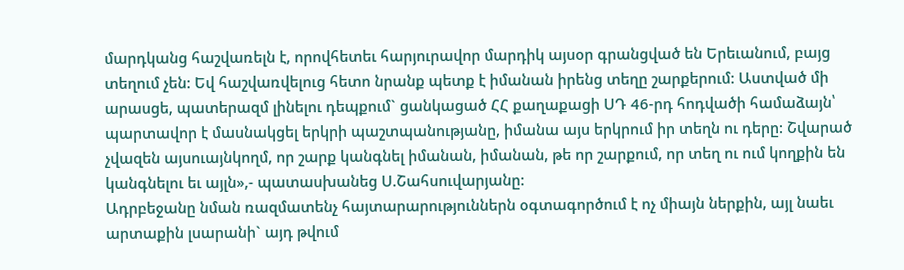մարդկանց հաշվառելն է, որովհետեւ հարյուրավոր մարդիկ այսօր գրանցված են Երեւանում, բայց տեղում չեն: Եվ հաշվառվելուց հետո նրանք պետք է իմանան իրենց տեղը շարքերում: Աստված մի արասցե, պատերազմ լինելու դեպքում` ցանկացած ՀՀ քաղաքացի ՍԴ 46-րդ հոդվածի համաձայն՝ պարտավոր է մասնակցել երկրի պաշտպանությանը, իմանա այս երկրում իր տեղն ու դերը: Շվարած չվազեն այսուայնկողմ, որ շարք կանգնել իմանան, իմանան, թե որ շարքում, որ տեղ ու ում կողքին են կանգնելու եւ այլն»,- պատասխանեց Ս.Շահսուվարյանը:
Ադրբեջանը նման ռազմատենչ հայտարարություններն օգտագործում է ոչ միայն ներքին, այլ նաեւ արտաքին լսարանի` այդ թվում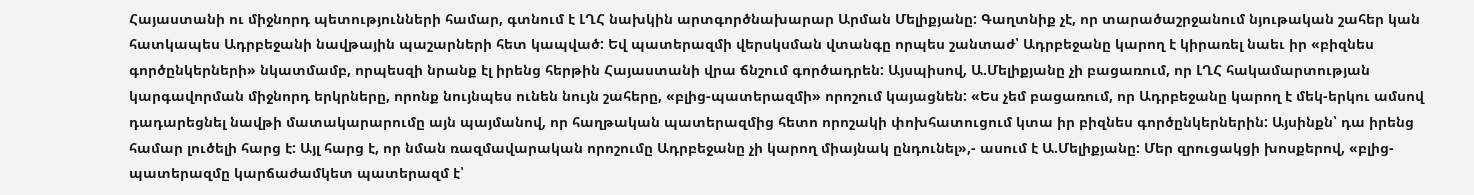Հայաստանի ու միջնորդ պետությունների համար, գտնում է ԼՂՀ նախկին արտգործնախարար Արման Մելիքյանը: Գաղտնիք չէ, որ տարածաշրջանում նյութական շահեր կան հատկապես Ադրբեջանի նավթային պաշարների հետ կապված: Եվ պատերազմի վերսկսման վտանգը որպես շանտաժ՝ Ադրբեջանը կարող է կիրառել նաեւ իր «բիզնես գործընկերների» նկատմամբ, որպեսզի նրանք էլ իրենց հերթին Հայաստանի վրա ճնշում գործադրեն: Այսպիսով, Ա.Մելիքյանը չի բացառում, որ ԼՂՀ հակամարտության կարգավորման միջնորդ երկրները, որոնք նույնպես ունեն նույն շահերը, «բլից-պատերազմի» որոշում կայացնեն: «Ես չեմ բացառում, որ Ադրբեջանը կարող է մեկ-երկու ամսով դադարեցնել նավթի մատակարարումը այն պայմանով, որ հաղթական պատերազմից հետո որոշակի փոխհատուցում կտա իր բիզնես գործընկերներին: Այսինքն՝ դա իրենց համար լուծելի հարց է: Այլ հարց է, որ նման ռազմավարական որոշումը Ադրբեջանը չի կարող միայնակ ընդունել»,- ասում է Ա.Մելիքյանը: Մեր զրուցակցի խոսքերով, «բլից-պատերազմը կարճաժամկետ պատերազմ է՝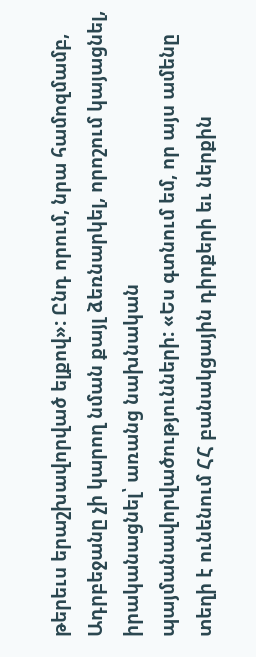թերեւս երաշխավորված ելքով»: Ընդ որում, նրա համոզմամբ, Ադրբեջանը չի կարող նման քայլ ձեռնարկել, որոշում կայացնել, իրականացնել՝ առանց նախնական պայմանավորվածությունների: «Ես գտնում եմ, որ այս ամենը տեղի է ունենում ՀՀ բանակցային դիրքերի եւ ներքին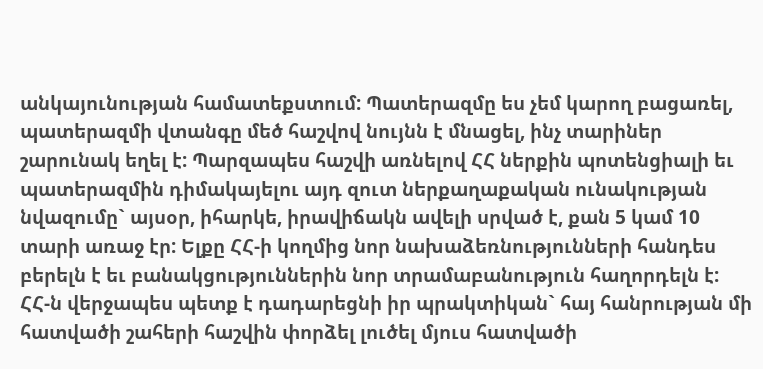անկայունության համատեքստում: Պատերազմը ես չեմ կարող բացառել, պատերազմի վտանգը մեծ հաշվով նույնն է մնացել, ինչ տարիներ շարունակ եղել է: Պարզապես հաշվի առնելով ՀՀ ներքին պոտենցիալի եւ պատերազմին դիմակայելու այդ զուտ ներքաղաքական ունակության նվազումը` այսօր, իհարկե, իրավիճակն ավելի սրված է, քան 5 կամ 10 տարի առաջ էր: Ելքը ՀՀ-ի կողմից նոր նախաձեռնությունների հանդես բերելն է եւ բանակցություններին նոր տրամաբանություն հաղորդելն է: ՀՀ-ն վերջապես պետք է դադարեցնի իր պրակտիկան` հայ հանրության մի հատվածի շահերի հաշվին փորձել լուծել մյուս հատվածի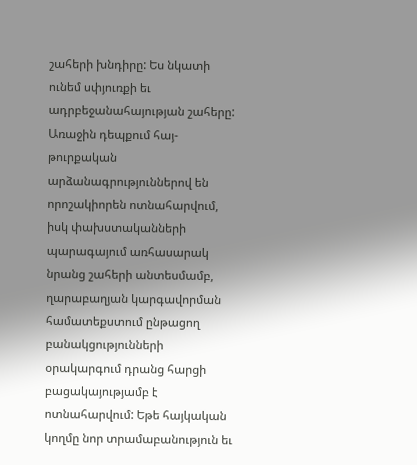շահերի խնդիրը: Ես նկատի ունեմ սփյուռքի եւ ադրբեջանահայության շահերը: Առաջին դեպքում հայ-թուրքական արձանագրություններով են որոշակիորեն ոտնահարվում, իսկ փախստականների պարագայում առհասարակ նրանց շահերի անտեսմամբ, ղարաբաղյան կարգավորման համատեքստում ընթացող բանակցությունների օրակարգում դրանց հարցի բացակայությամբ է ոտնահարվում: Եթե հայկական կողմը նոր տրամաբանություն եւ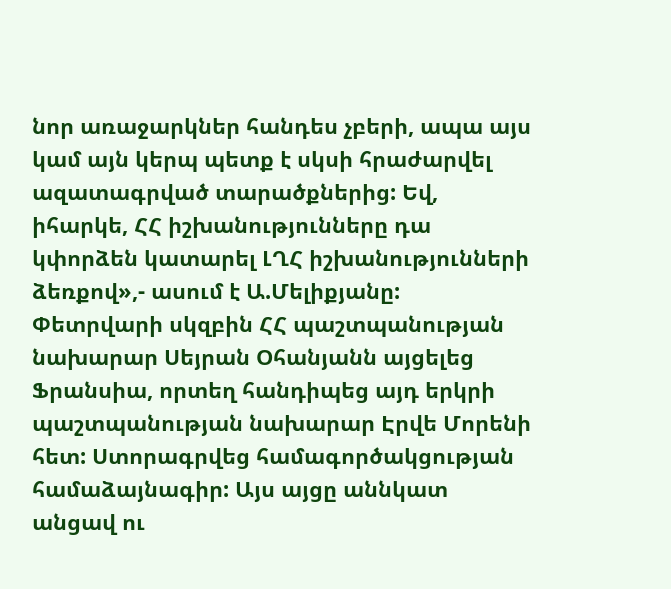նոր առաջարկներ հանդես չբերի, ապա այս կամ այն կերպ պետք է սկսի հրաժարվել ազատագրված տարածքներից: Եվ, իհարկե, ՀՀ իշխանությունները դա կփորձեն կատարել ԼՂՀ իշխանությունների ձեռքով»,- ասում է Ա.Մելիքյանը:
Փետրվարի սկզբին ՀՀ պաշտպանության նախարար Սեյրան Օհանյանն այցելեց Ֆրանսիա, որտեղ հանդիպեց այդ երկրի պաշտպանության նախարար Էրվե Մորենի հետ: Ստորագրվեց համագործակցության համաձայնագիր: Այս այցը աննկատ անցավ ու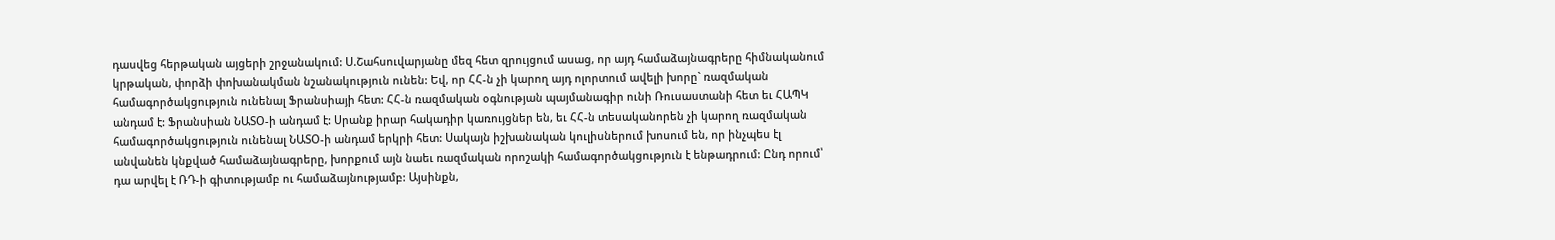դասվեց հերթական այցերի շրջանակում: Ս.Շահսուվարյանը մեզ հետ զրույցում ասաց, որ այդ համաձայնագրերը հիմնականում կրթական, փորձի փոխանակման նշանակություն ունեն: Եվ, որ ՀՀ-ն չի կարող այդ ոլորտում ավելի խորը` ռազմական համագործակցություն ունենալ Ֆրանսիայի հետ: ՀՀ-ն ռազմական օգնության պայմանագիր ունի Ռուսաստանի հետ եւ ՀԱՊԿ անդամ է: Ֆրանսիան ՆԱՏՕ-ի անդամ է: Սրանք իրար հակադիր կառույցներ են, եւ ՀՀ-ն տեսականորեն չի կարող ռազմական համագործակցություն ունենալ ՆԱՏՕ-ի անդամ երկրի հետ: Սակայն իշխանական կուլիսներում խոսում են, որ ինչպես էլ անվանեն կնքված համաձայնագրերը, խորքում այն նաեւ ռազմական որոշակի համագործակցություն է ենթադրում: Ընդ որում՝ դա արվել է ՌԴ-ի գիտությամբ ու համաձայնությամբ: Այսինքն,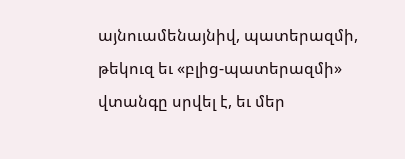այնուամենայնիվ, պատերազմի, թեկուզ եւ «բլից-պատերազմի» վտանգը սրվել է, եւ մեր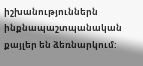իշխանություններն ինքնապաշտպանական քայլեր են ձեռնարկում: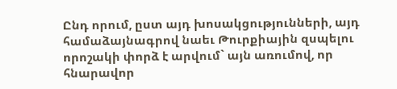Ընդ որում, ըստ այդ խոսակցությունների, այդ համաձայնագրով նաեւ Թուրքիային զսպելու որոշակի փորձ է արվում` այն առումով, որ հնարավոր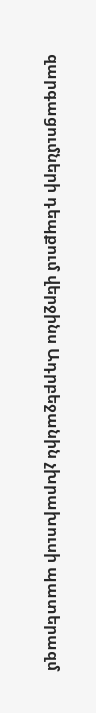զարգացումների դեպքում վերջինս Ադրբեջանին չխրախուսի պատերազմ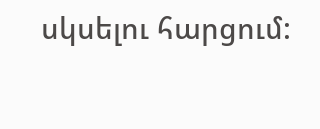սկսելու հարցում: